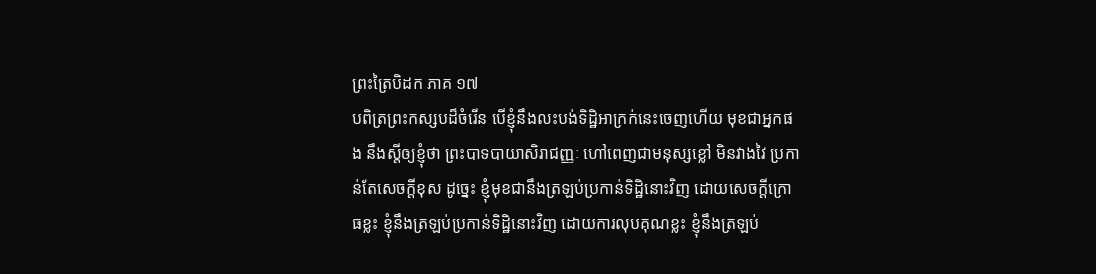ព្រះត្រៃបិដក ភាគ ១៧
បពិត្រព្រះកស្សបដ៏ចំរើន បើខ្ញុំនឹងលះបង់ទិដ្ឋិអាក្រក់នេះចេញហើយ មុខជាអ្នកផង នឹងស្តីឲ្យខ្ញុំថា ព្រះបាទបាយាសិរាជញ្ញៈ ហៅពេញជាមនុស្សខ្លៅ មិនវាងវៃ ប្រកាន់តែសេចក្តីខុស ដូច្នេះ ខ្ញុំមុខជានឹងត្រឡប់ប្រកាន់ទិដ្ឋិនោះវិញ ដោយសេចក្តីក្រោធខ្លះ ខ្ញុំនឹងត្រឡប់ប្រកាន់ទិដ្ឋិនោះវិញ ដោយការលុបគុណខ្លះ ខ្ញុំនឹងត្រឡប់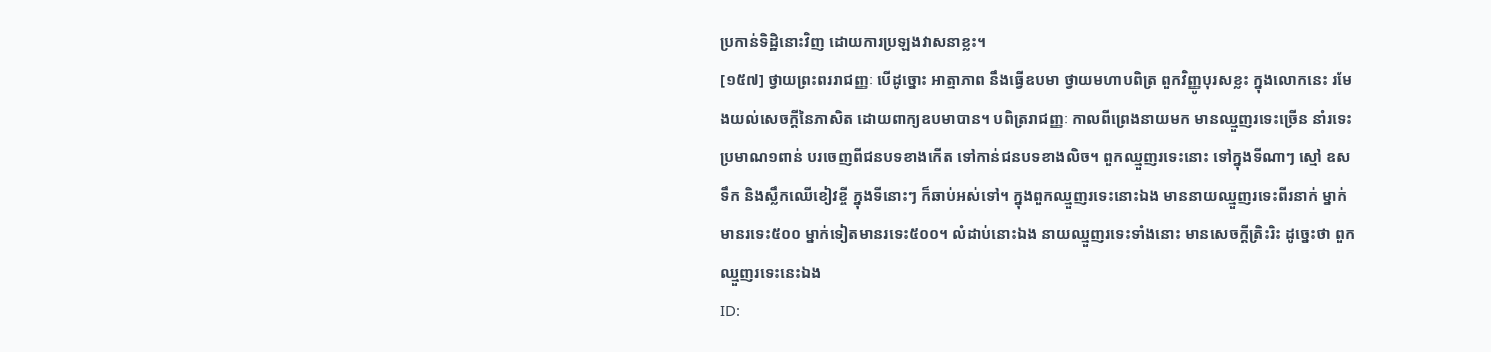ប្រកាន់ទិដ្ឋិនោះវិញ ដោយការប្រឡងវាសនាខ្លះ។
[១៥៧] ថ្វាយព្រះពររាជញ្ញៈ បើដូច្នោះ អាត្មាភាព នឹងធ្វើឧបមា ថ្វាយមហាបពិត្រ ពួកវិញ្ញូបុរសខ្លះ ក្នុងលោកនេះ រមែងយល់សេចក្តីនៃភាសិត ដោយពាក្យឧបមាបាន។ បពិត្ររាជញ្ញៈ កាលពីព្រេងនាយមក មានឈ្មួញរទេះច្រើន នាំរទេះប្រមាណ១ពាន់ បរចេញពីជនបទខាងកើត ទៅកាន់ជនបទខាងលិច។ ពួកឈ្មួញរទេះនោះ ទៅក្នុងទីណាៗ ស្មៅ ឧស ទឹក និងស្លឹកឈើខៀវខ្ចី ក្នុងទីនោះៗ ក៏ឆាប់អស់ទៅ។ ក្នុងពួកឈ្មួញរទេះនោះឯង មាននាយឈ្មួញរទេះពីរនាក់ ម្នាក់មានរទេះ៥០០ ម្នាក់ទៀតមានរទេះ៥០០។ លំដាប់នោះឯង នាយឈ្មួញរទេះទាំងនោះ មានសេចក្តីត្រិះរិះ ដូច្នេះថា ពួកឈ្មួញរទេះនេះឯង
ID: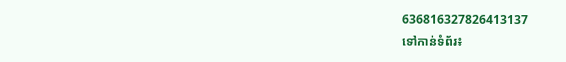636816327826413137
ទៅកាន់ទំព័រ៖